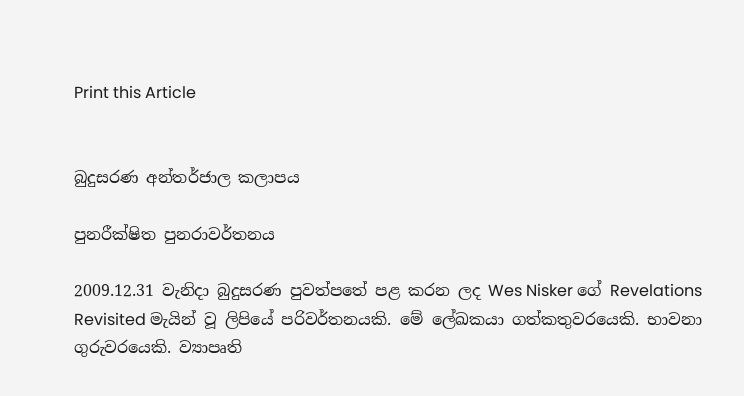Print this Article


බුදුසරණ අන්තර්ජාල කලාපය

පුනරීක්ෂිත පුනරාවර්තනය

2009.12.31 වැනිදා බුදුසරණ පුවත්පතේ පළ කරන ලද Wes Nisker ගේ Revelations Revisited මැයින් වූ ලිපියේ පරිවර්තනයකි. මේ ලේඛකයා ගත්කතුවරයෙකි. භාවනා ගුරුවරයෙකි. ව්‍යාපෘති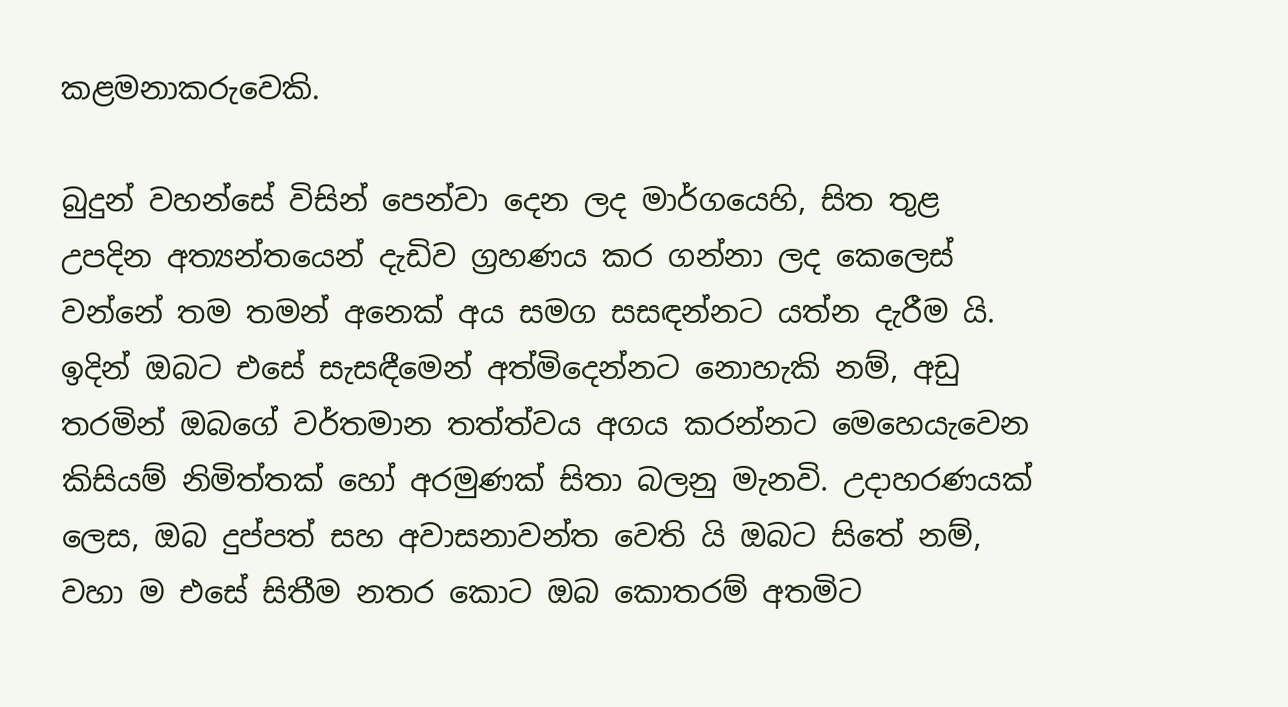කළමනාකරුවෙකි.

බුදුන් වහන්සේ විසින් පෙන්වා දෙන ලද මාර්ගයෙහි, සිත තුළ උපදින අත්‍යන්තයෙන් දැඩිව ග්‍රහණය කර ගන්නා ලද කෙලෙස් වන්නේ තම තමන් අනෙක් අය සමග සසඳන්නට යත්න දැරීම යි. ඉදින් ඔබට එසේ සැසඳීමෙන් අත්මිදෙන්නට නොහැකි නම්, අඩු තරමින් ඔබගේ වර්තමාන තත්ත්වය අගය කරන්නට මෙහෙයැවෙන කිසියම් නිමිත්තක් හෝ අරමුණක් සිතා බලනු මැනවි. උදාහරණයක් ලෙස, ඔබ දුප්පත් සහ අවාසනාවන්ත වෙති යි ඔබට සිතේ නම්, වහා ම එසේ සිතීම නතර කොට ඔබ කොතරම් අතමිට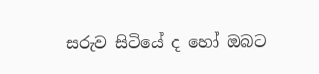සරුව සිටියේ ද හෝ ඔබට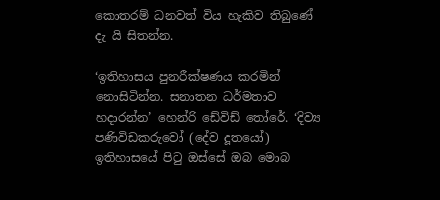කොතරම් ධනවත් විය හැකිව තිබුණේ දැ යි සිතන්න.

‘ඉතිහාසය පුනරීක්ෂණය කරමින් නොසිටින්න. සනාතන ධර්මතාව හදාරන්න’ හෙන්රි ඩේවිඩ් තෝරේ. ‘දිව්‍ය පණිවිඩකරුවෝ (දේව දූතයෝ) ඉතිහාසයේ පිටු ඔස්සේ ඔබ මොබ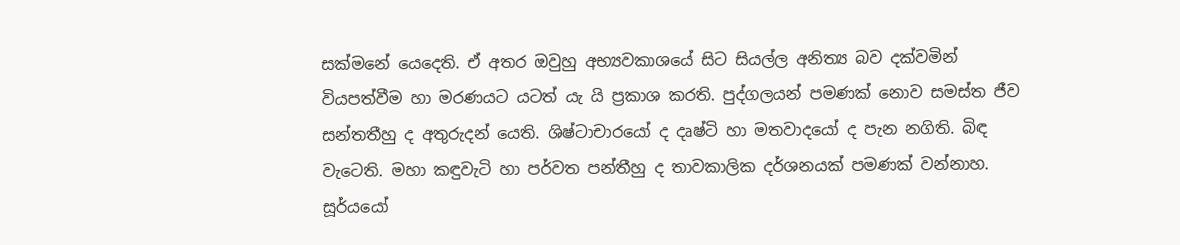සක්මනේ යෙදෙති. ඒ අතර ඔවුහු අභ්‍යවකාශයේ සිට සියල්ල අනිත්‍ය බව දක්වමින් වියපත්වීම හා මරණයට යටත් යැ යි ප්‍රකාශ කරති. පුද්ගලයන් පමණක් නොව සමස්ත ජීව සන්තතීහු ද අතුරුදන් යෙති. ශිෂ්ටාචාරයෝ ද දෘෂ්ටි හා මතවාදයෝ ද පැන නගිති. බිඳ වැටෙති. මහා කඳුවැටි හා පර්වත පන්තීහු ද තාවකාලික දර්ශනයක් පමණක් වන්නාහ. සූර්යයෝ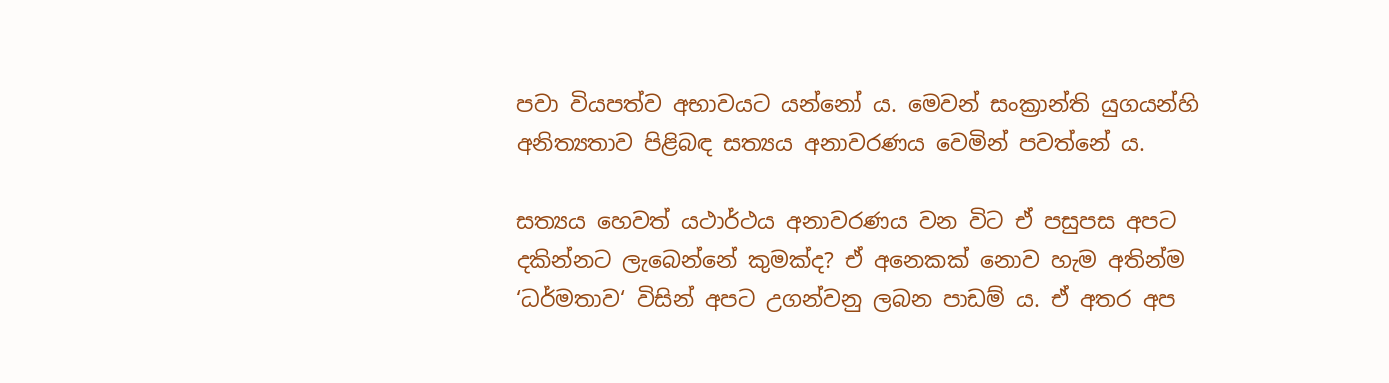පවා වියපත්ව අභාවයට යන්නෝ ය. මෙවන් සංක්‍රාන්ති යුගයන්හි අනිත්‍යතාව පිළිබඳ සත්‍යය අනාවරණය වෙමින් පවත්නේ ය.

සත්‍යය හෙවත් යථාර්ථය අනාවරණය වන විට ඒ පසුපස අපට දකින්නට ලැබෙන්නේ කුමක්ද? ඒ අනෙකක් නොව හැම අතින්ම ‘ධර්මතාව‘ විසින් අපට උගන්වනු ලබන පාඩම් ය. ඒ අතර අප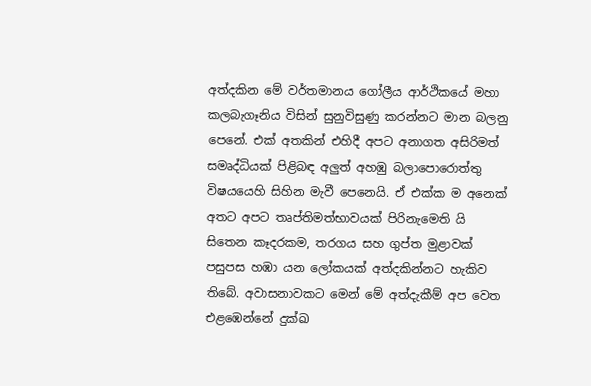අත්දකින මේ වර්තමානය ගෝලීය ආර්ථිකයේ මහා කලබැගෑනිය විසින් සුනුවිසුණු කරන්නට මාන බලනු පෙනේ. එක් අතකින් එහිදී අපට අනාගත අසිරිමත් සමෘද්ධියක් පිළිබඳ අලුත් අහඹු බලාපොරොත්තු විෂයයෙහි සිහින මැවී පෙනෙයි. ඒ එක්ක ම අනෙක් අතට අපට තෘප්තිමත්භාවයක් පිරිනැමෙති යි සිතෙන කෑදරකම, තරගය සහ ගුප්ත මුළාවක් පසුපස හඹා යන ලෝකයක් අත්දකින්නට හැකිව තිබේ. අවාසනාවකට මෙන් මේ අත්දැකීම් අප වෙත එළඹෙන්නේ දුක්ඛ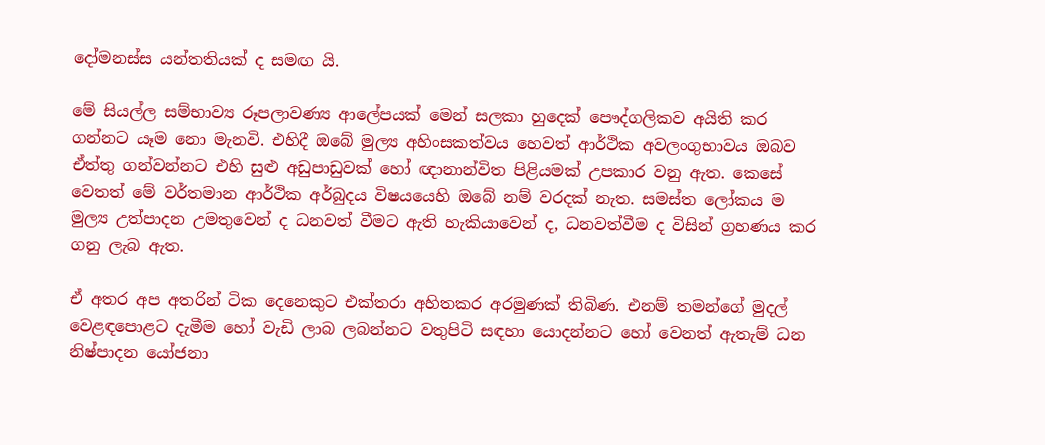දෝමනස්ස යන්තතියක් ද සමඟ යි.

මේ සියල්ල සම්භාව්‍ය රූපලාවණ්‍ය ආලේපයක් මෙන් සලකා හුදෙක් පෞද්ගලිකව අයිති කර ගන්නට යෑම නො මැනවි. එහිදී ඔබේ මුල්‍ය අහිංසකත්වය හෙවත් ආර්ථික අවලංගුභාවය ඔබව ඒත්තු ගන්වන්නට එහි සුළු අඩුපාඩුවක් හෝ ඥානාන්විත පිළියමක් උපකාර වනු ඇත. කෙසේ වෙතත් මේ වර්තමාන ආර්ථික අර්බුදය විෂයයෙහි ඔබේ නම් වරදක් නැත. සමස්ත ලෝකය ම මුල්‍ය උත්පාදන උමතුවෙන් ද ධනවත් වීමට ඇති හැකියාවෙන් ද, ධනවත්වීම ද විසින් ග්‍රහණය කර ගනු ලැබ ඇත.

ඒ අතර අප අතරින් ටික දෙනෙකුට එක්තරා අහිතකර අරමුණක් තිබිණ. එනම් තමන්ගේ මුදල් වෙළඳපොළට දැමීම හෝ වැඩි ලාබ ලබන්නට වතුපිටි සඳහා යොදන්නට හෝ වෙනත් ඇතැම් ධන නිෂ්පාදන යෝජනා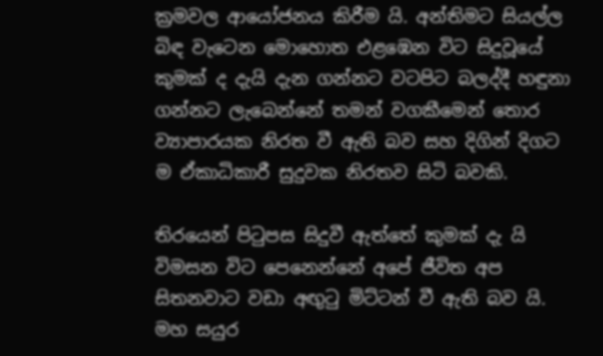ක්‍රමවල ආයෝජනය කිරීම යි. අන්තිමට සියල්ල බිඳ වැටෙන මොහොත එළඹෙන විට සිදුවූයේ කුමක් ද දැයි දැන ගන්නට වටපිට බලද්දී හඳුනා ගන්නට ලැබෙන්නේ තමන් වගකීමෙන් තොර ව්‍යාපාරයක නිරත වී ඇති බව සහ දිගින් දිගට ම ඒකාධිකාරී සුදුවක නිරතව සිටි බවකි.

තිරයෙන් පිටුපස සිදුවී ඇත්තේ කුමක් දැ යි විමසන විට පෙනෙන්නේ අපේ ජීවිත අප සිතනවාට වඩා අඟුටු මිට්ටන් වී ඇති බව යි. මහ සයුර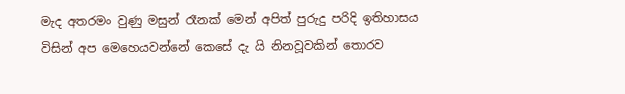මැද අතරමං වුණු මසුන් රෑනක් මෙන් අපිත් පුරුදු පරිදි ඉතිහාසය විසින් අප මෙහෙයවන්නේ කෙසේ දැ යි නිනවූවකින් තොරව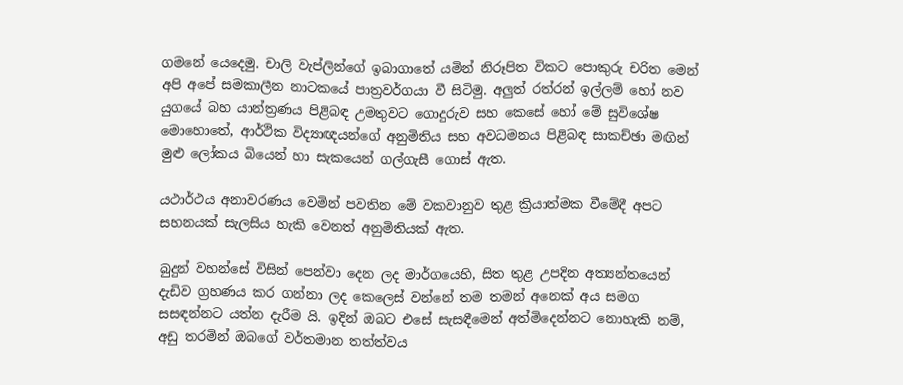ගමනේ යෙදෙමු. චාලි වැප්ලින්ගේ ඉබාගාතේ යමින් නිරූපිත විකට පොකුරු චරිත මෙන් අපි අපේ සමකාලීන නාටකයේ පාත්‍රවර්ගයා වී සිටිමු. අලුත් රත්රන් ඉල්ලම් හෝ නව යුගයේ බහ යාන්ත්‍රණය පිළිබඳ උමතුවට ගොදුරුව සහ කෙසේ හෝ මේ සුවිශේෂ මොහොතේ, ආර්ථික විද්‍යාඥයන්ගේ අනුමිතිය සහ අවධමනය පිළිබඳ සාකච්ඡා මඟින් මුළු ලෝකය බියෙන් හා සැකයෙන් ගල්ගැසී ගොස් ඇත.

යථාර්ථය අනාවරණය වෙමින් පවතින මේ වකවානුව තුළ ක්‍රියාත්මක වීමේදී අපට සහනයක් සැලසිය හැකි වෙනත් අනුමිතියක් ඇත.

බුදුන් වහන්සේ විසින් පෙන්වා දෙන ලද මාර්ගයෙහි, සිත තුළ උපදින අත්‍යන්තයෙන් දැඩිව ග්‍රහණය කර ගන්නා ලද කෙලෙස් වන්නේ තම තමන් අනෙක් අය සමග සසඳන්නට යත්න දැරීම යි. ඉදින් ඔබට එසේ සැසඳීමෙන් අත්මිදෙන්නට නොහැකි නම්, අඩු තරමින් ඔබගේ වර්තමාන තත්ත්වය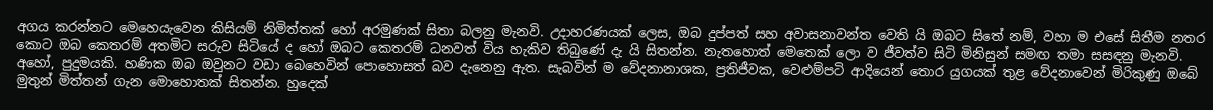අගය කරන්නට මෙහෙයැවෙන කිසියම් නිමිත්තක් හෝ අරමුණක් සිතා බලනු මැනවි. උදාහරණයක් ලෙස, ඔබ දුප්පත් සහ අවාසනාවන්ත වෙති යි ඔබට සිතේ නම්, වහා ම එසේ සිතීම නතර කොට ඔබ කෙතරම් අතමිට සරුව සිටියේ ද හෝ ඔබට කෙතරම් ධනවත් විය හැකිව තිබුණේ දැ යි සිතන්න. නැතහොත් මෙතෙක් ලො ව ජීවත්ව සිටි මිනිසුන් සමඟ තමා සසඳනු මැනවි. අහෝ, පුදුමයකි. හණික ඔබ ඔවුනට වඩා බෙහෙවින් පොහොසත් බව දැනෙනු ඇත. සැබවින් ම වේදනානාශක, ප්‍රතිජීවක, වෙළුම්පටි ආදියෙන් තොර යුගයක් තුළ වේදනාවෙන් මිරිකුණු ඔබේ මුතුන් මිත්තන් ගැන මොහොතක් සිතන්න. හුදෙක්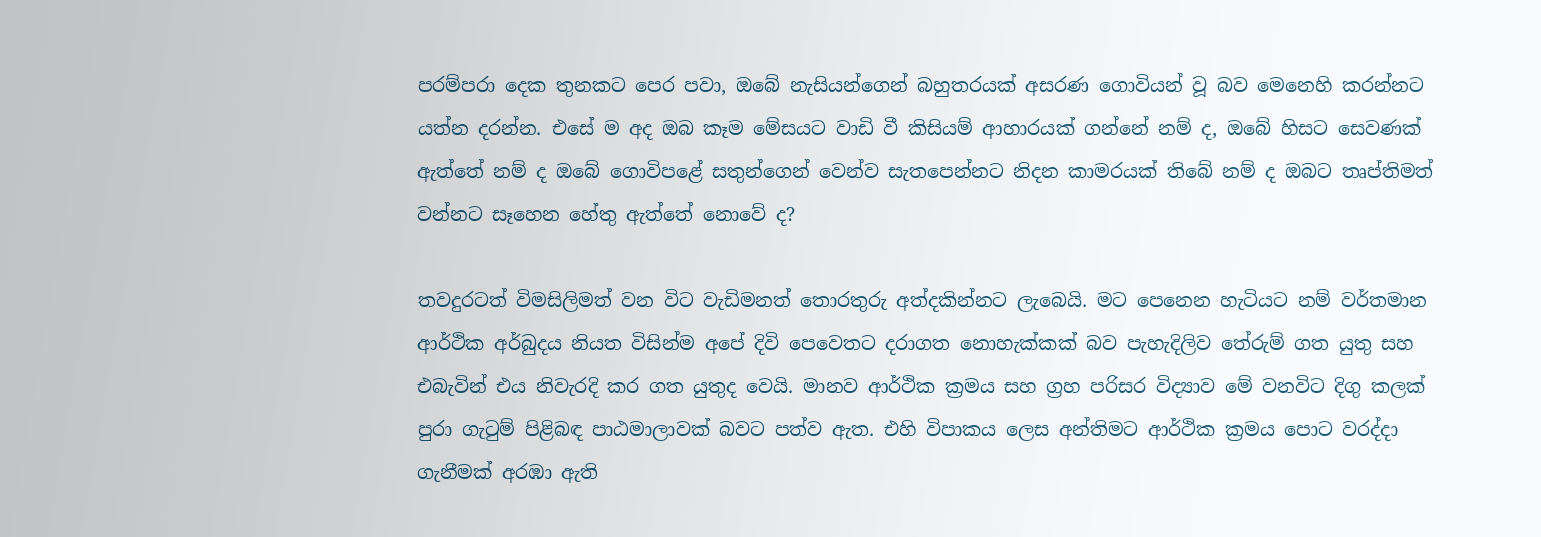පරම්පරා දෙක තුනකට පෙර පවා, ඔබේ නැසියන්ගෙන් බහුතරයක් අසරණ ගොවියන් වූ බව මෙනෙහි කරන්නට යත්න දරන්න. එසේ ම අද ඔබ කෑම මේසයට වාඩි වී කිසියම් ආහාරයක් ගන්නේ නම් ද, ඔබේ හිසට සෙවණක් ඇත්තේ නම් ද ඔබේ ගොවිපළේ සතුන්ගෙන් වෙන්ව සැතපෙන්නට නිදන කාමරයක් තිබේ නම් ද ඔබට තෘප්තිමත් වන්නට සෑහෙන හේතු ඇත්තේ නොවේ ද?

තවදුරටත් විමසිලිමත් වන විට වැඩිමනත් තොරතුරු අත්දකින්නට ලැබෙයි. මට පෙනෙන හැටියට නම් වර්තමාන ආර්ථික අර්බුදය නියත විසින්ම අපේ දිවි පෙවෙතට දරාගත නොහැක්කක් බව පැහැදිලිව තේරුම් ගත යුතු සහ එබැවින් එය නිවැරදි කර ගත යුතුද වෙයි. මානව ආර්ථික ක්‍රමය සහ ග්‍රහ පරිසර විද්‍යාව මේ වනවිට දිගු කලක් පුරා ගැටුම් පිළිබඳ පාඨමාලාවක් බවට පත්ව ඇත. එහි විපාකය ලෙස අන්තිමට ආර්ථික ක්‍රමය පොට වරද්දා ගැනීමක් අරඹා ඇති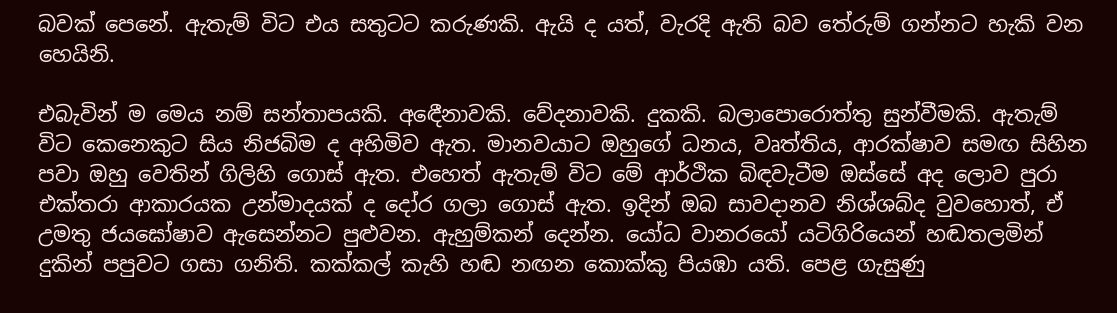බවක් පෙනේ. ඇතැම් විට එය සතුටට කරුණකි. ඇයි ද යත්, වැරදි ඇති බව තේරුම් ගන්නට හැකි වන හෙයිනි.

එබැවින් ම මෙය නම් සන්තාපයකි. අඳෙීනාවකි. වේදනාවකි. දුකකි. බලාපොරොත්තු සුන්වීමකි. ඇතැම් විට කෙනෙකුට සිය නිජබිම ද අහිමිව ඇත. මානවයාට ඔහුගේ ධනය, වෘත්තිය, ආරක්ෂාව සමඟ සිහින පවා ඔහු වෙතින් ගිලිහි ගොස් ඇත. එහෙත් ඇතැම් විට මේ ආර්ථික බිඳවැටීම ඔස්සේ අද ලොව පුරා එක්තරා ආකාරයක උන්මාදයක් ද දෝර ගලා ගොස් ඇත. ඉදින් ඔබ සාවදානව නිශ්ශබ්ද වුවහොත්, ඒ උමතු ජයඝෝෂාව ඇසෙන්නට පුළුවන. ඇහුම්කන් දෙන්න. යෝධ වානරයෝ යටිගිරියෙන් හඬතලමින් දුකින් පපුවට ගසා ගනිති. කක්කල් කැහි හඬ නඟන කොක්කු පියඹා යති. පෙළ ගැසුණු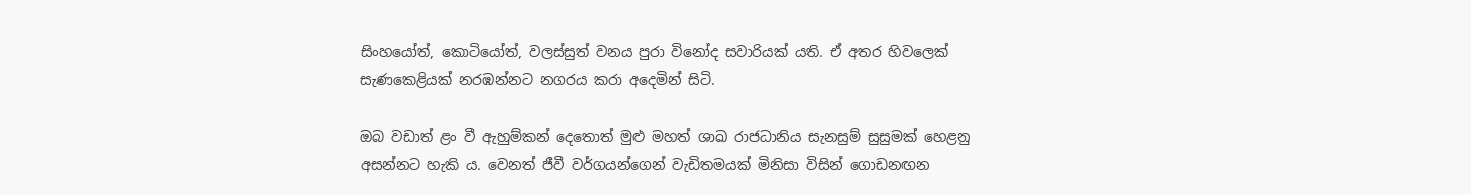සිංහයෝත්, කොටියෝත්, වලස්සුත් වනය පුරා විනෝද සවාරියක් යති. ඒ අතර හිවලෙක් සැණකෙළියක් නරඹන්නට නගරය කරා අදෙමින් සිටි.

ඔබ වඩාත් ළං වී ඇහුම්කන් දෙතොත් මුළු මහත් ශාඛ රාජධානිය සැනසුම් සුසුමක් හෙළනු අසන්නට හැකි ය. වෙනත් ජීවී වර්ගයන්ගෙන් වැඩිතමයක් මිනිසා විසින් ගොඩනඟන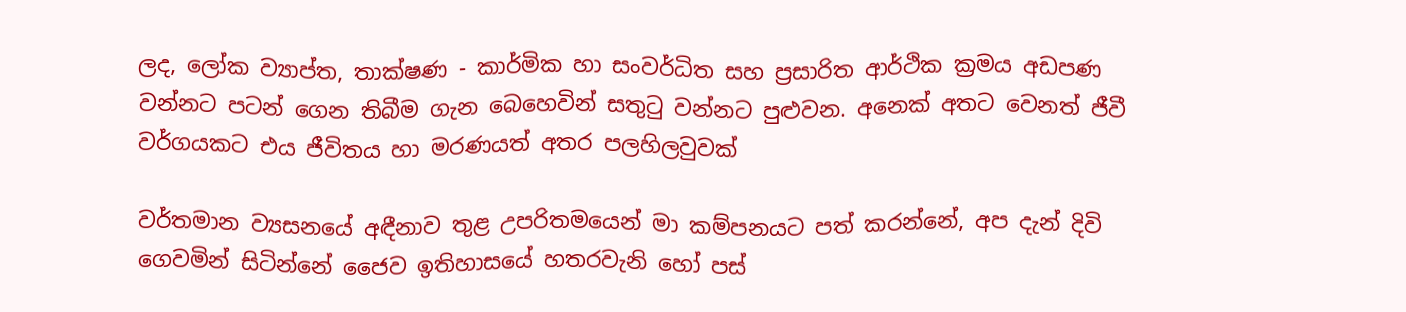ලද, ලෝක ව්‍යාප්ත, තාක්ෂණ - කාර්මික හා සංවර්ධිත සහ ප්‍රසාරිත ආර්ථික ක්‍රමය අඩපණ වන්නට පටන් ගෙන තිබීම ගැන බෙහෙවින් සතුටු වන්නට පුළුවන. අනෙක් අතට වෙනත් ජීවී වර්ගයකට එය ජීවිතය හා මරණයත් අතර පලහිලවුවක්

වර්තමාන ව්‍යසනයේ අඳීනාව තුළ උපරිතමයෙන් මා කම්පනයට පත් කරන්නේ, අප දැන් දිවි ගෙවමින් සිටින්නේ ජෛව ඉතිහාසයේ හතරවැනි හෝ පස්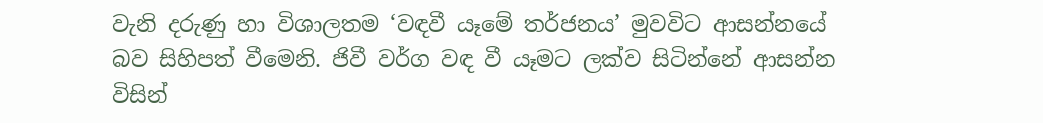වැනි දරුණු හා විශාලතම ‘වඳවී යෑමේ තර්ජනය’ මුවවිට ආසන්නයේ බව සිහිපත් වීමෙනි. ජිවී වර්ග වඳ වී යෑමට ලක්ව සිටින්නේ ආසන්න විසින්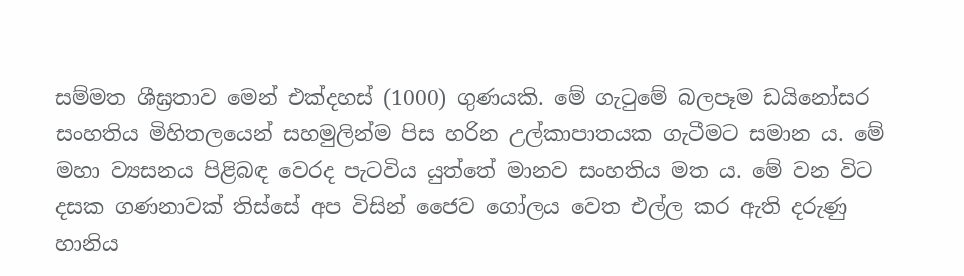සම්මත ශීඝ්‍රතාව මෙන් එක්දහස් (1000) ගුණයකි. මේ ගැටුමේ බලපෑම ඩයිනෝසර සංහතිය මිහිතලයෙන් සහමුලින්ම පිස හරින උල්කාපාතයක ගැටීමට සමාන ය. මේ මහා ව්‍යසනය පිළිබඳ වෙරද පැටවිය යුත්තේ මානව සංහතිය මත ය. මේ වන විට දසක ගණනාවක් තිස්සේ අප විසින් ජෛව ගෝලය වෙත එල්ල කර ඇති දරුණු හානිය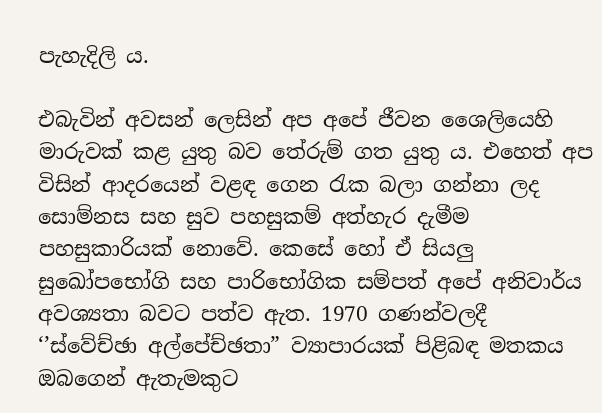පැහැදිලි ය.

එබැවින් අවසන් ලෙසින් අප අපේ ජීවන ශෛලියෙහි මාරුවක් කළ යුතු බව තේරුම් ගත යුතු ය. එහෙත් අප විසින් ආදරයෙන් වළඳ ගෙන රැක බලා ගන්නා ලද සොම්නස සහ සුව පහසුකම් අත්හැර දැමීම පහසුකාරියක් නොවේ. කෙසේ හෝ ඒ සියලු සුඛෝපභෝගි සහ පාරිභෝගික සම්පත් අපේ අනිවාර්ය අවශ්‍යතා බවට පත්ව ඇත. 1970 ගණන්වලදී ‘’ස්වේච්ඡා අල්පේච්ඡතා” ව්‍යාපාරයක් පිළිබඳ මතකය ඔබගෙන් ඇතැමකුට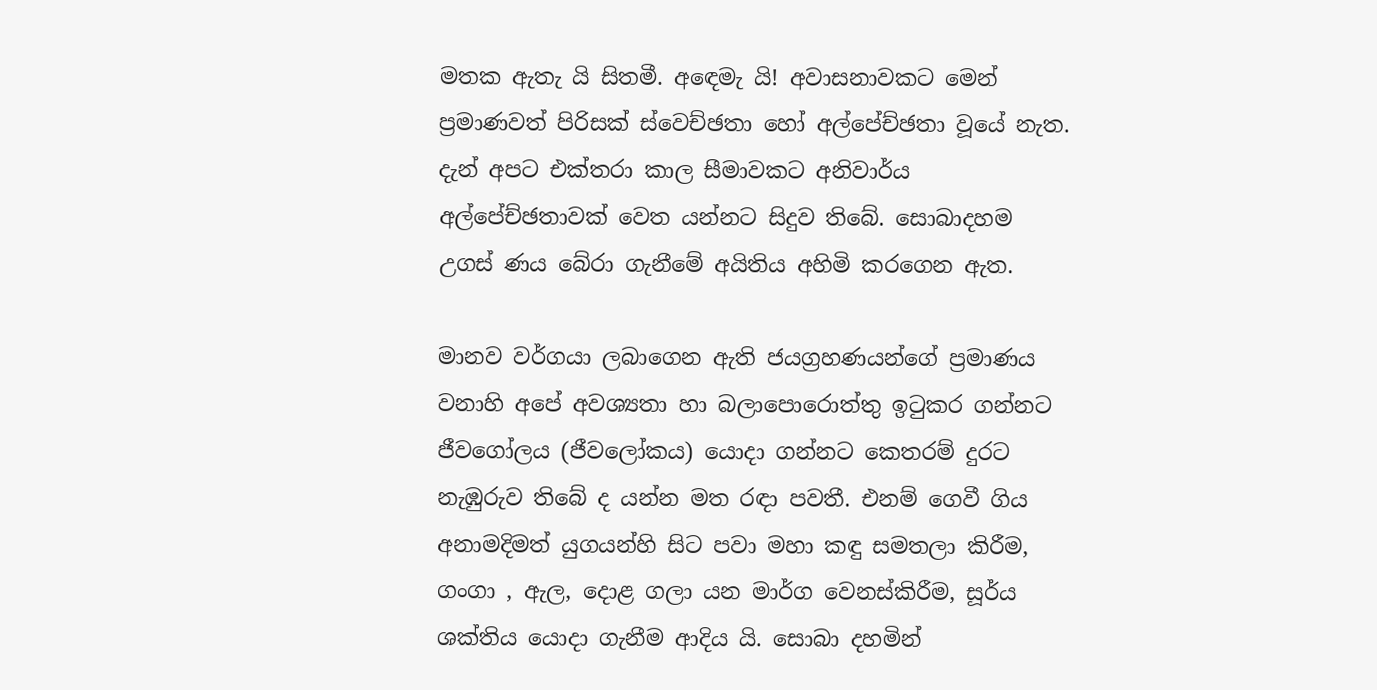මතක ඇතැ යි සිතමී. අඳෙමැ යි! අවාසනාවකට මෙන් ප්‍රමාණවත් පිරිසක් ස්වෙච්ඡතා හෝ අල්පේච්ඡතා වූයේ නැත. දැන් අපට එක්තරා කාල සීමාවකට අනිවාර්ය අල්පේච්ඡතාවක් වෙත යන්නට සිදුව තිබේ. සොබාදහම උගස් ණය බේරා ගැනීමේ අයිතිය අහිමි කරගෙන ඇත.

මානව වර්ගයා ලබාගෙන ඇති ජයග්‍රහණයන්ගේ ප්‍රමාණය වනාහි අපේ අවශ්‍යතා හා බලාපොරොත්තු ඉටුකර ගන්නට ජීවගෝලය (ජීවලෝකය) යොදා ගන්නට කෙතරම් දුරට නැඹුරුව තිබේ ද යන්න මත රඳා පවතී. එනම් ගෙවී ගිය අනාමදිමත් යුගයන්හි සිට පවා මහා කඳු සමතලා කිරීම, ගංගා , ඇල, දොළ ගලා යන මාර්ග වෙනස්කිරීම, සූර්ය ශක්තිය යොදා ගැනීම ආදිය යි. සොබා දහමින්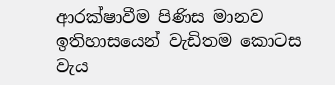ආරක්ෂාවීම පිණිස මානව ඉතිහාසයෙන් වැඩිතම කොටස වැය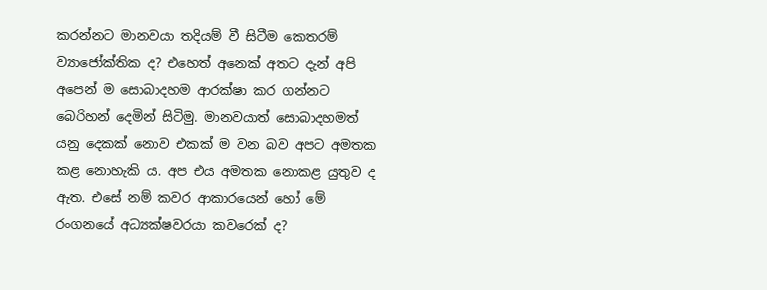කරන්නට මානවයා තදියම් වී සිටීම කෙතරම් ව්‍යාජෝක්තික ද? එහෙත් අනෙක් අතට දැන් අපි අපෙන් ම සොබාදහම ආරක්ෂා කර ගන්නට බෙරිහන් දෙමින් සිටිමු. මානවයාත් සොබාදහමත් යනු දෙකක් නොව එකක් ම වන බව අපට අමතක කළ නොහැකි ය. අප එය අමතක නොකළ යුතුව ද ඇත. එසේ නම් කවර ආකාරයෙන් හෝ මේ රංගනයේ අධ්‍යක්ෂවරයා කවරෙක් ද?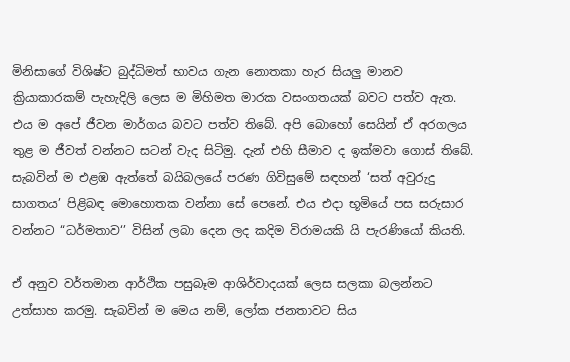මිනිසාගේ විශිෂ්ට බුද්ධිමත් භාවය ගැන නොතකා හැර සියලු මානව ක්‍රියාකාරකම් පැහැදිලි ලෙස ම මිහිමත මාරක වසංගතයක් බවට පත්ව ඇත. එය ම අපේ ජීවන මාර්ගය බවට පත්ව තිබේ. අපි බොහෝ සෙයින් ඒ අරගලය තුළ ම ජීවත් වන්නට සටන් වැද සිටිමු. දැන් එහි සීමාව ද ඉක්මවා ගොස් තිබේ. සැබවින් ම එළඹ ඇත්තේ බයිබලයේ පරණ ගිවිසුමේ සඳහන් ‘සත් අවුරුදු සාගතය’ පිළිබඳ මොහොතක වන්නා සේ පෙනේ. එය එදා භූමියේ පස සරුසාර වන්නට “ධර්මතාව‘’ විසින් ලබා දෙන ලද කදිම විරාමයකි යි පැරණියෝ කියති.

ඒ අනුව වර්තමාන ආර්ථික පසුබෑම ආශිර්වාදයක් ලෙස සලකා බලන්නට උත්සාහ කරමු. සැබවින් ම මෙය නම්, ලෝක ජනතාවට සිය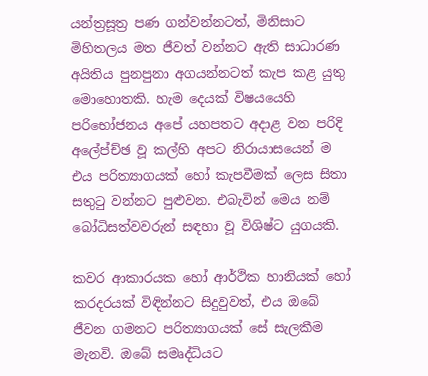යන්ත්‍රසූත්‍ර පණ ගන්වන්නටත්, මිනිසාට මිහිතලය මත ජීවත් වන්නට ඇති සාධාරණ අයිතිය පුනපුනා අගයන්නටත් කැප කළ යුතු මොහොතකි. හැම දෙයක් විෂයයෙහි පරිභෝජනය අපේ යහපතට අදාළ වන පරිදි අලේප්ච්ඡ වූ කල්හි අපට නිරායාසයෙන් ම එය පරිත්‍යාගයක් හෝ කැපවීමක් ලෙස සිතා සතුටු වන්නට පුළුවන. එබැවින් මෙය නම් බෝධිසත්වවරුන් සඳහා වූ විශිෂ්ට යුගයකි.

කවර ආකාරයක හෝ ආර්ථික හානියක් හෝ කරදරයක් විඳින්නට සිදුවුවත්, එය ඔබේ ජීවන ගමනට පරිත්‍යාගයක් සේ සැලකීම මැනවි. ඔබේ සමෘද්ධියට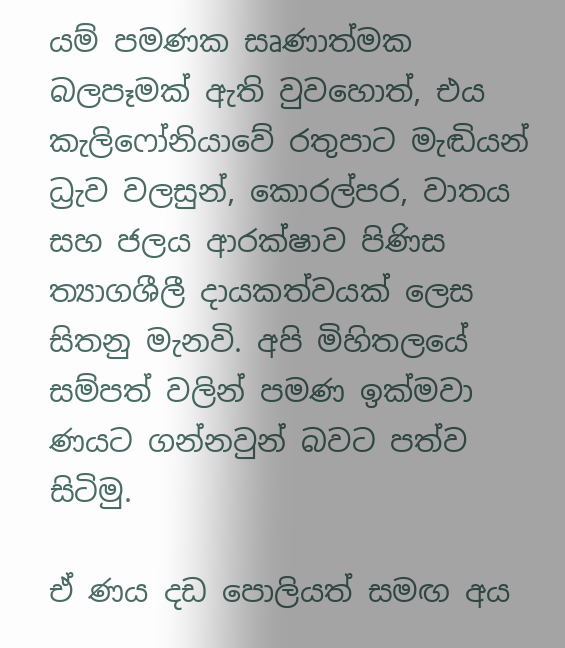යම් පමණක සෘණාත්මක බලපෑමක් ඇති වුවහොත්, එය කැලිෆෝනියාවේ රතුපාට මැඬියන් ධ්‍රැව වලසුන්, කොරල්පර, වාතය සහ ජලය ආරක්ෂාව පිණිස ත්‍යාගශීලී දායකත්වයක් ලෙස සිතනු මැනවි. අපි මිහිතලයේ සම්පත් වලින් පමණ ඉක්මවා ණයට ගන්නවුන් බවට පත්ව සිටිමු.

ඒ ණය දඩ පොලියත් සමඟ අය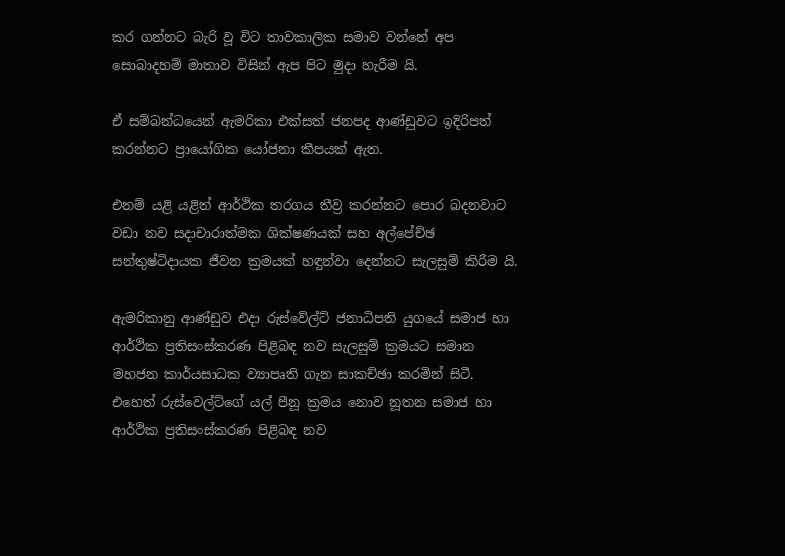කර ගන්නට බැරි වූ විට තාවකාලික සමාව වන්නේ අප සොබාදහම් මාතාව විසින් ඇප පිට මුදා හැරීම යි.

ඒ සම්බන්ධයෙන් ඇමරිකා එක්සත් ජනපද ආණ්ඩුවට ඉදිරිපත් කරන්නට ප්‍රායෝගික යෝජනා කීපයක් ඇත.

එනම් යළි යළිත් ආර්ථික තරගය තීව්‍ර කරන්නට පොර බදනවාට වඩා නව සදාචාරාත්මක ශික්ෂණයක් සහ අල්පේච්ඡ සන්තුෂ්ටිදායක ජීවන ක්‍රමයක් හඳුන්වා දෙන්නට සැලසුම් කිරීම යි.

ඇමරිකානු ආණ්ඩුව එදා රුස්වේල්ට් ජනාධිපති යුගයේ සමාජ හා ආර්ථික ප්‍රතිසංස්කරණ පිළිබඳ නව සැලසුම් ක්‍රමයට සමාන මහජන කාර්යසාධක ව්‍යාපෘති ගැන සාකච්ඡා කරමින් සිටී. එහෙත් රුස්වෙල්ට්ගේ යල් පීනූ ක්‍රමය නොව නූතන සමාජ හා ආර්ථික ප්‍රතිසංස්කරණ පිළිබඳ නව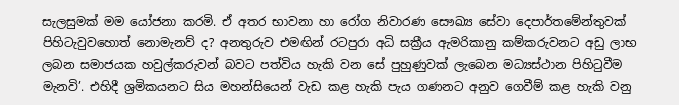සැලසුමක් මම යෝජනා කරමි. ඒ අතර භාවනා හා රෝග නිවාරණ සෞඛ්‍ය සේවා දෙපාර්තමේන්තුවක් පිහිටැවුවහොත් නොමැනව් ද? අනතුරුව එමඟින් රටපුරා අධි සක්‍රීය ඇමරිකානු කම්කරුවනට අඩු ලාභ ලබන සමාජයක හවුල්කරුවන් බවට පත්විය හැකි වන සේ පුහුණුවක් ලැබෙන මධ්‍යස්ථාන පිහිටුවීම මැනවි’. එහිදී ශ්‍රමිකයනට සිය මහන්සියෙන් වැඩ කළ හැකි පැය ගණනට අනුව ගෙවීම් කළ හැකි වනු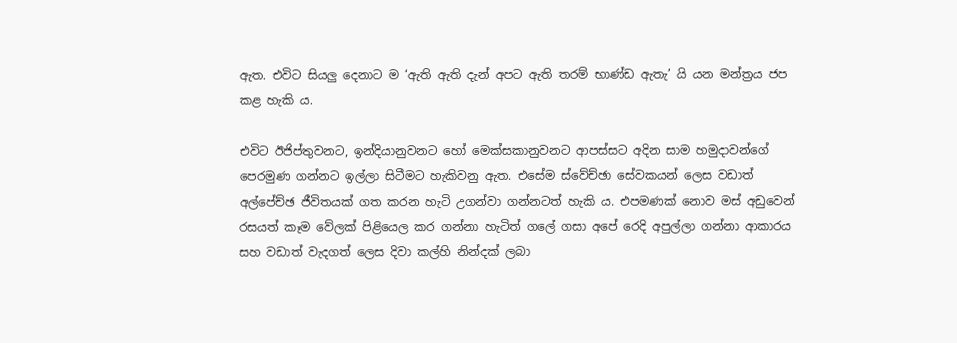ඇත. එවිට සියලු දෙනාට ම ‘ඇති ඇති දැන් අපට ඇති තරම් භාණ්ඩ ඇතැ’ යි යන මන්ත්‍රය ජප කළ හැකි ය.

එවිට ඊජිප්තුවනට, ඉන්දියානුවනට හෝ මෙක්සකානුවනට ආපස්සට අදින සාම හමුදාවන්ගේ පෙරමුණ ගන්නට ඉල්ලා සිටීමට හැකිවනු ඇත. එසේම ස්වේච්ඡා සේවකයන් ලෙස වඩාත් අල්පේච්ඡ ජීවිතයක් ගත කරන හැටි උගන්වා ගන්නටත් හැකි ය. එපමණක් නොව මස් අඩුවෙන් රසයත් කෑම වේලක් පිළියෙල කර ගන්නා හැටිත් ගලේ ගසා අපේ රෙදි අපුල්ලා ගන්නා ආකාරය සහ වඩාත් වැදගත් ලෙස දිවා කල්හි නින්දක් ලබා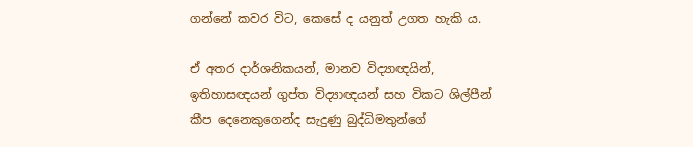ගන්නේ කවර විට, කෙසේ ද යනුත් උගත හැකි ය.

ඒ අතර දාර්ශනිකයන්, මානව විද්‍යාඥයින්, ඉතිහාසඥයන් ගුප්ත විද්‍යාඥයන් සහ විකට ශිල්පීන් කීප දෙනෙකුගෙන්ද සැදුණු බුද්ධිමතුන්ගේ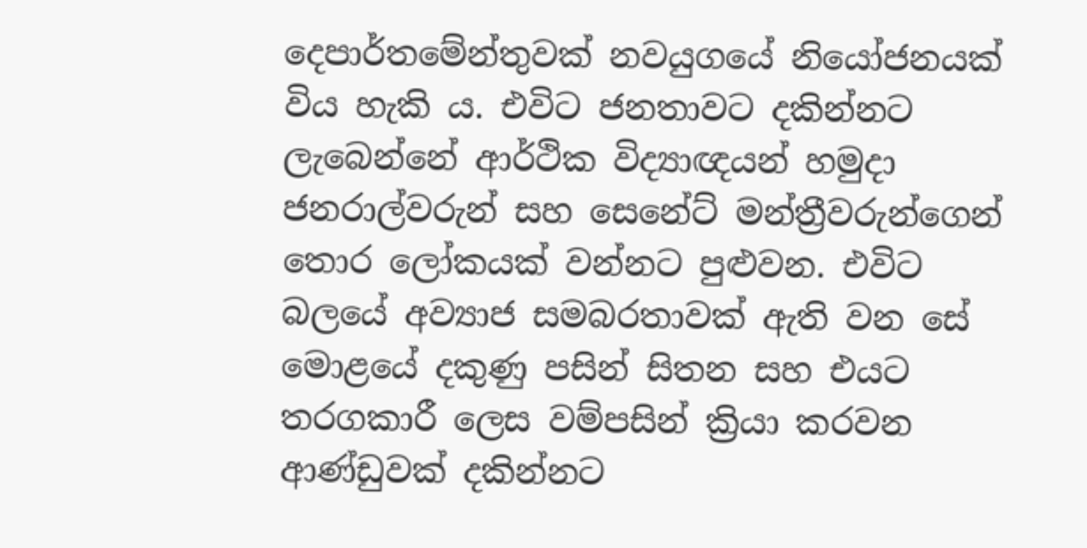දෙපාර්තමේන්තුවක් නවයුගයේ නියෝජනයක් විය හැකි ය. එවිට ජනතාවට දකින්නට ලැබෙන්නේ ආර්ථික විද්‍යාඥයන් හමුදා ජනරාල්වරුන් සහ සෙනේට් මන්ත්‍රීවරුන්ගෙන් තොර ලෝකයක් වන්නට පුළුවන. එවිට බලයේ අව්‍යාජ සමබරතාවක් ඇති වන සේ මොළයේ දකුණු පසින් සිතන සහ එයට තරගකාරී ලෙස වම්පසින් ක්‍රියා කරවන ආණ්ඩුවක් දකින්නට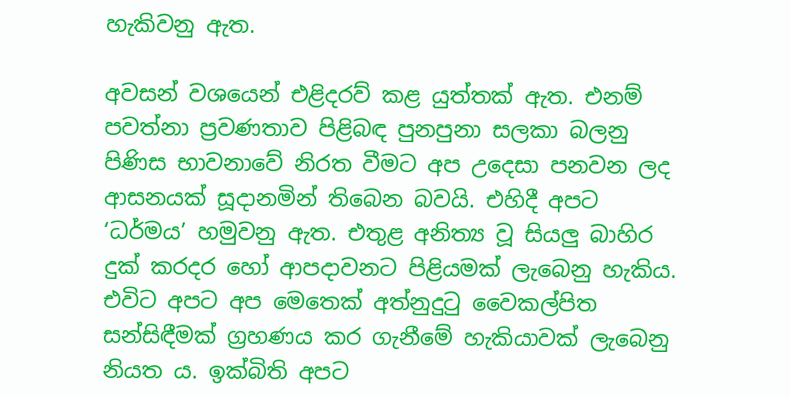හැකිවනු ඇත.

අවසන් වශයෙන් එළිදරව් කළ යුත්තක් ඇත. එනම් පවත්නා ප්‍රවණතාව පිළිබඳ පුනපුනා සලකා බලනු පිණිස භාවනාවේ නිරත වීමට අප උදෙසා පනවන ලද ආසනයක් සූදානමින් තිබෙන බවයි. එහිදී අපට ‘ධර්මය’ හමුවනු ඇත. එතුළ අනිත්‍ය වූ සියලු බාහිර දුක් කරදර හෝ ආපදාවනට පිළියමක් ලැබෙනු හැකිය. එවිට අපට අප මෙතෙක් අත්නුදුටු වෛකල්පිත සන්සිඳීමක් ග්‍රහණය කර ගැනීමේ හැකියාවක් ලැබෙනු නියත ය. ඉක්බිති අපට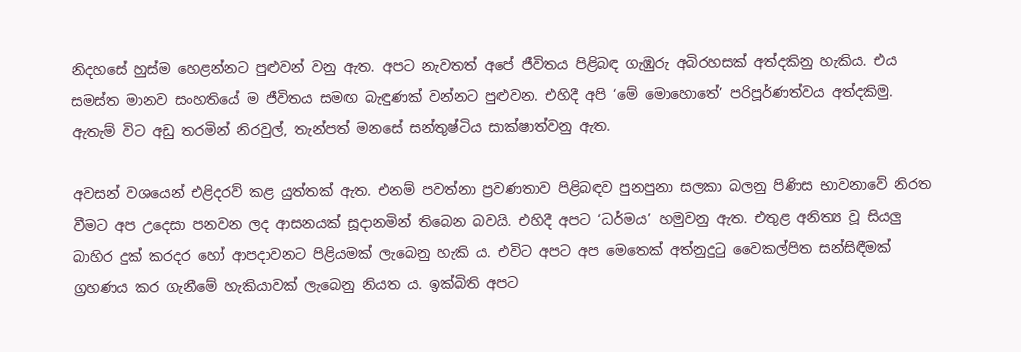නිදහසේ හුස්ම හෙළන්නට පුළුවන් වනු ඇත. අපට නැවතත් අපේ ජීවිතය පිළිබඳ ගැඹුරු අබිරහසක් අත්දකිනු හැකිය. එය සමස්ත මානව සංහතියේ ම ජීවිතය සමඟ බැඳුණක් වන්නට පුළුවන. එහිදී අපි ‘මේ මොහොතේ’ පරිපූර්ණත්වය අත්දකිමු. ඇතැම් විට අඩු තරමින් නිරවුල්, තැන්පත් මනසේ සන්තුෂ්ටිය සාක්ෂාත්වනු ඇත.

අවසන් වශයෙන් එළිදරව් කළ යුත්තක් ඇත. එනම් පවත්නා ප්‍රවණතාව පිළිබඳව පුනපුනා සලකා බලනු පිණිස භාවනාවේ නිරත වීමට අප උදෙසා පනවන ලද ආසනයක් සූදානමින් තිබෙන බවයි. එහිදී අපට ‘ධර්මය’ හමුවනු ඇත. එතුළ අනිත්‍ය වූ සියලු බාහිර දුක් කරදර හෝ ආපදාවනට පිළියමක් ලැබෙනු හැකි ය. එවිට අපට අප මෙතෙක් අත්නුදුටු වෛකල්පිත සන්සිඳීමක් ග්‍රහණය කර ගැනීමේ හැකියාවක් ලැබෙනු නියත ය. ඉක්බිති අපට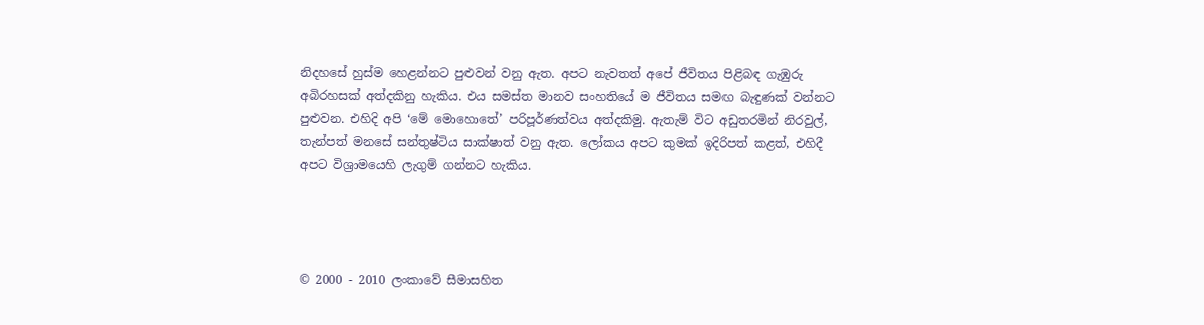නිදහසේ හුස්ම හෙළන්නට පුළුවන් වනු ඇත. අපට නැවතත් අපේ ජීවිතය පිළිබඳ ගැඹුරු අබිරහසක් අත්දකිනු හැකිය. එය සමස්ත මානව සංහතියේ ම ජීවිතය සමඟ බැඳුණක් වන්නට පුළුවන. එහිදි අපි ‘මේ මොහොතේ’ පරිපූර්ණත්වය අත්දකිමු. ඇතැම් විට අඩුතරමින් නිරවුල්, තැන්පත් මනසේ සන්තුෂ්ටිය සාක්ෂාත් වනු ඇත. ලෝකය අපට කුමක් ඉදිරිපත් කළත්, එහිදී අපට විශ්‍රාමයෙහි ලැගුම් ගන්නට හැකිය.




© 2000 - 2010 ලංකාවේ සීමාසහිත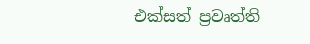එක්සත් ප්‍රවෘත්ති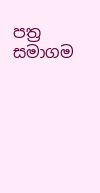පත්‍ර සමාගම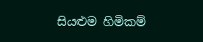සියළුම හිමිකම්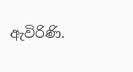ඇවිරිණි.